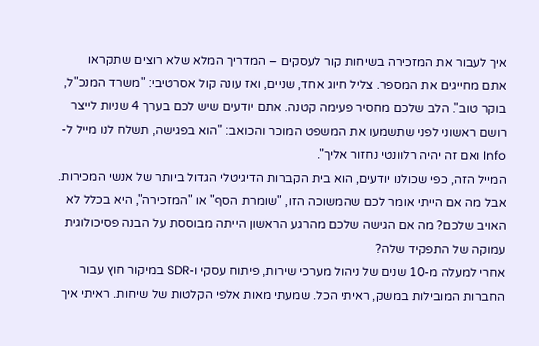איך לעבור את המזכירה בשיחות קור לעסקים – המדריך המלא שלא רוצים שתקראו
אתם מחייגים את המספר. צליל חיוג אחד, שניים, ואז עונה קול אסרטיבי: "משרד המנכ"ל, בוקר טוב". הלב שלכם מחסיר פעימה קטנה. אתם יודעים שיש לכם בערך 4 שניות לייצר רושם ראשוני לפני שתשמעו את המשפט המוכר והכואב: "הוא בפגישה, תשלח לנו מייל ל-Info ואם זה יהיה רלוונטי נחזור אליך".
המייל הזה, כפי שכולנו יודעים, הוא בית הקברות הדיגיטלי הגדול ביותר של אנשי המכירות.
אבל מה אם הייתי אומר לכם שהמשוכה הזו, "שומרת הסף" או "המזכירה", היא בכלל לא האויב שלכם? מה אם הגישה שלכם מהרגע הראשון הייתה מבוססת על הבנה פסיכולוגית עמוקה של התפקיד שלה?
אחרי למעלה מ-10 שנים של ניהול מערכי שירות, פיתוח עסקי ו-SDR במיקור חוץ עבור החברות המובילות במשק, ראיתי הכל. שמעתי מאות אלפי הקלטות של שיחות. ראיתי איך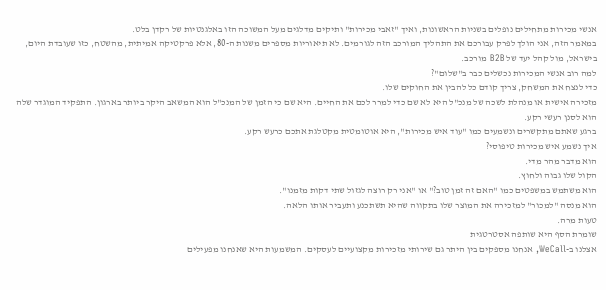אנשי מכירות מתחילים נופלים בשניות הראשונות, ואיך "זאבי מכירות" ותיקים מדלגים מעל המשוכה הזו באלגנטיות של רקדן בלט.
במאמר הזה, אני הולך לפרק עבורכם את התהליך המורכב הזה לגורמים. לא תיאוריות מספרים משנות ה-80, אלא פרקטיקה אמיתית, מהשטח, כזו שעובדת היום, בישראל, מול קהל יעד של B2B מורכב.
למה רוב אנשי המכירות נכשלים כבר ב"שלום"?
כדי לנצח את המשחק, צריך קודם כל להבין את החוקים שלו.
מזכירה אישית או מנהלת לשכה של מנכ"ל היא לא שם כדי למרר לכם את החיים. היא שם כי הזמן של המנכ"ל הוא המשאב היקר ביותר בארגון. התפקיד המוגדר שלה הוא לסנן רעשי רקע.
ברגע שאתם מתקשרים ונשמעים כמו "עוד איש מכירות", היא אוטומטית מקטלגת אתכם כרעש רקע.
איך נשמע איש מכירות טיפוסי?
הוא מדבר מהר מדי.
הקול שלו גבוה ולחוץ.
הוא משתמש במשפטים כמו "האם זה זמן טוב?" או "אני רק רוצה לגזול שתי דקות מזמנו".
הוא מנסה "למכור" למזכירה את המוצר שלו בתקווה שהיא תשתכנע ותעביר אותו הלאה.
טעות מרה.
שומרת הסף היא שותפה אסטרטגית
אצלנו ב-WeCall, אנחנו מספקים בין היתר גם שירותי מזכירות מקצועיים לעסקים. המשמעות היא שאנחנו מפעילים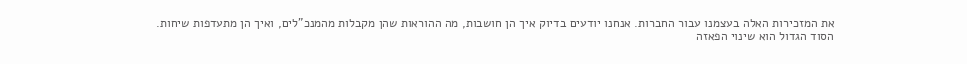את המזכירות האלה בעצמנו עבור החברות. אנחנו יודעים בדיוק איך הן חושבות, מה ההוראות שהן מקבלות מהמנכ"לים, ואיך הן מתעדפות שיחות.
הסוד הגדול הוא שינוי הפאזה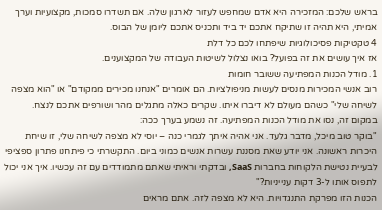בראש שלכם: המזכירה היא אדם שמחפש לעזור לארגון שלה. אם תשדרו סמכות, מקצועיות וערך אמיתי, היא תהיה זו שתיקח אתכם יד ביד ותכניס אתכם ליומן של הבוס.
4 טקטיקות פסיכולוגיות שיפתחו לכם כל דלת
אז איך עושים את זה בפועל? בואו נצלול לשיטות העבודה של המקצוענים.
1. מודל הכנות המפתיעה ששובר חומות
רוב אנשי המכירות מנסים לעשות מניפולציות. הם אומרים "אנחנו מכירים ממקודם" או "הוא מצפה לשיחה שלי" כשהם מעולם לא דיברו איתו. שקרים כאלה מתגלים מהר ושורפים אתכם לנצח.
במקום זה, נסו את מודל הכנות המפתיעה. זה נשמע בערך ככה:
"בוקר טוב מיכל, מדבר גלעד. אני אהיה איתך לגמרי כנה – יוסי לא מצפה לשיחה שלי, זו שיחת היכרות ראשונה. אני יודע שאת מסננת עשרות אנשים כמוני ביום. התקשרתי כי פיתחנו פתרון ספציפי לבעיית נטישת הלקוחות בחברות SaaS, ובדקתי וראיתי שאתם מתמודדים עם זה עכשיו. איך אני יכול לתפוס אותו ל-3 דקות ענייניות?"
הכנות הזו מפרקת התנגדויות. היא לא מצפה לזה. אתם מראים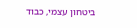ביטחון עצמי, כבוד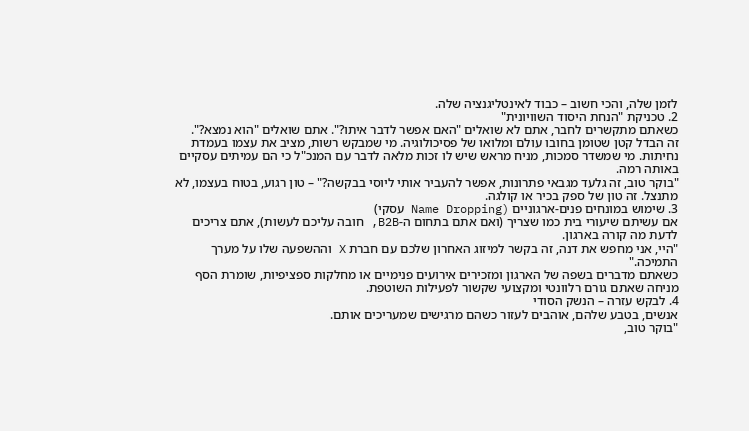לזמן שלה, והכי חשוב – כבוד לאינטליגנציה שלה.
2. טכניקת "הנחת היסוד השוויונית"
כשאתם מתקשרים לחבר, אתם לא שואלים "האם אפשר לדבר איתו?". אתם שואלים "הוא נמצא?".
זה הבדל קטן שטומן בחובו עולם ומלואו של פסיכולוגיה. מי שמבקש רשות, מציב את עצמו בעמדת נחיתות. מי שמשדר סמכות, מניח מראש שיש לו זכות מלאה לדבר עם המנכ"ל כי הם עמיתים עסקיים באותה רמה.
"בוקר טוב, זה גלעד מגבאי פתרונות, אפשר להעביר אותי ליוסי בבקשה?" – טון רגוע, בטוח בעצמו, לא מתנצל. זה טון של ספק בכיר או קולגה.
3. שימוש במונחים פנים-ארגוניים (Name Dropping עסקי)
אם עשיתם שיעורי בית כמו שצריך (ואם אתם בתחום ה-B2B, חובה עליכם לעשות), אתם צריכים לדעת מה קורה בארגון.
"היי, אני מחפש את דנה, זה בקשר למיזוג האחרון שלכם עם חברת X וההשפעה שלו על מערך התמיכה."
כשאתם מדברים בשפה של הארגון ומזכירים אירועים פנימיים או מחלקות ספציפיות, שומרת הסף מניחה שאתם גורם רלוונטי ומקצועי שקשור לפעילות השוטפת.
4. לבקש עזרה – הנשק הסודי
אנשים, בטבע שלהם, אוהבים לעזור כשהם מרגישים שמעריכים אותם.
"בוקר טוב,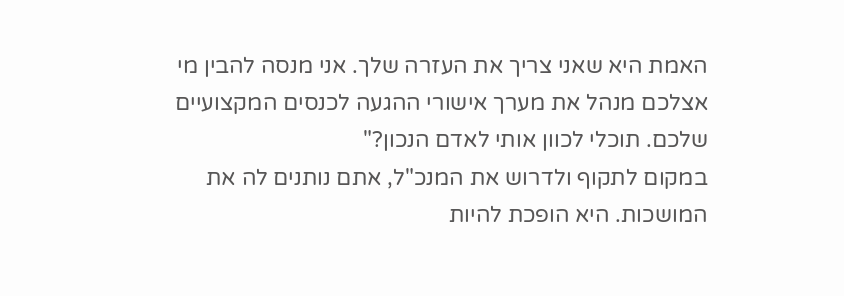האמת היא שאני צריך את העזרה שלך. אני מנסה להבין מי אצלכם מנהל את מערך אישורי ההגעה לכנסים המקצועיים שלכם. תוכלי לכוון אותי לאדם הנכון?"
במקום לתקוף ולדרוש את המנכ"ל, אתם נותנים לה את המושכות. היא הופכת להיות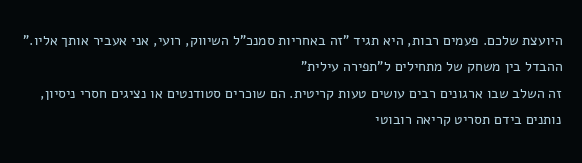היועצת שלכם. פעמים רבות, היא תגיד "זה באחריות סמנכ"ל השיווק, רועי, אני אעביר אותך אליו."
ההבדל בין משחק של מתחילים ל"תפירה עילית"
זה השלב שבו ארגונים רבים עושים טעות קריטית. הם שוכרים סטודנטים או נציגים חסרי ניסיון, נותנים בידם תסריט קריאה רובוטי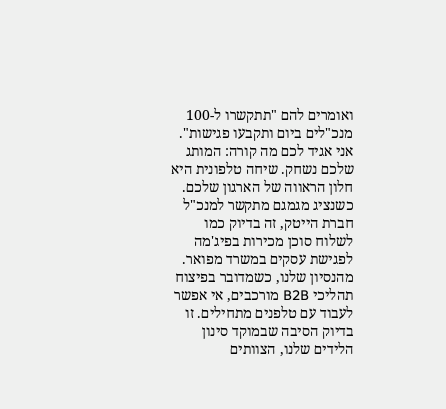ואומרים להם "תתקשרו ל-100 מנכ"לים ביום ותקבעו פגישות".
אני אגיד לכם מה קורה: המותג שלכם נשחק. שיחה טלפונית היא חלון הראווה של הארגון שלכם. כשנציג מגמגם מתקשר למנכ"ל חברת הייטק, זה בדיוק כמו לשלוח סוכן מכירות בפיג'מה לפגישת עסקים במשרד מפואר.
מהנסיון שלנו, כשמדובר בפיצוח תהליכי B2B מורכבים, אי אפשר לעבוד עם טלפנים מתחילים. זו בדיוק הסיבה שבמוקד סינון הלידים שלנו, הצוותים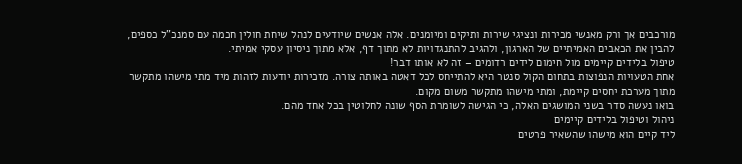מורכבים אך ורק מאנשי מכירות ונציגי שירות ותיקים ומיומנים. אלה אנשים שיודעים לנהל שיחת חולין חכמה עם סמנכ"ל כספים, להבין את הכאבים האמיתיים של הארגון, ולהגיב להתנגדויות לא מתוך דף, אלא מתוך ניסיון עסקי אמיתי.
טיפול בלידים קיימים מול חימום לידים רדומים – זה לא אותו דבר!
אחת הטעויות הנפוצות בתחום הקול סנטר היא להתייחס לכל דאטה באותה צורה. מזכירות יודעות לזהות מיד מתי מישהו מתקשר מתוך מערכת יחסים קיימת, ומתי מישהו מתקשר משום מקום.
בואו נעשה סדר בשני המושגים האלה, כי הגישה לשומרת הסף שונה לחלוטין בכל אחד מהם.
ניהול וטיפול בלידים קיימים
ליד קיים הוא מישהו שהשאיר פרטים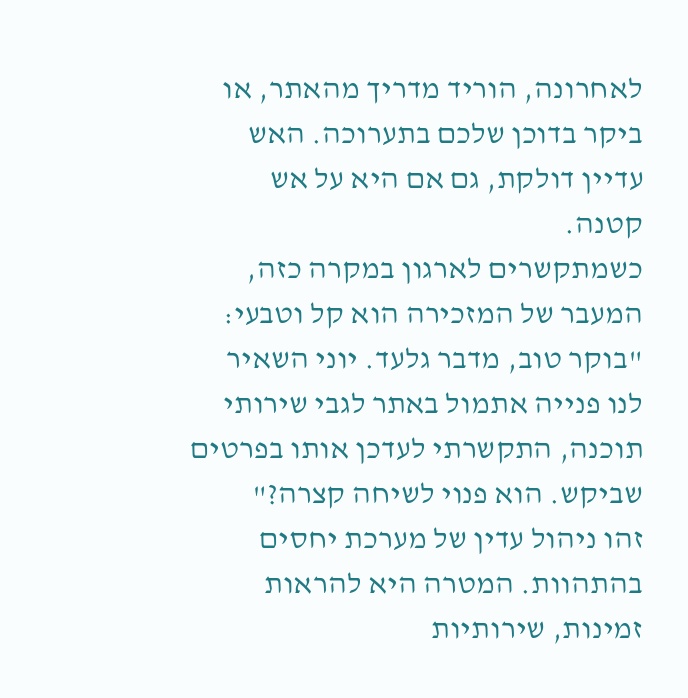לאחרונה, הוריד מדריך מהאתר, או ביקר בדוכן שלכם בתערוכה. האש עדיין דולקת, גם אם היא על אש קטנה.
כשמתקשרים לארגון במקרה כזה, המעבר של המזכירה הוא קל וטבעי:
"בוקר טוב, מדבר גלעד. יוני השאיר לנו פנייה אתמול באתר לגבי שירותי תוכנה, התקשרתי לעדכן אותו בפרטים שביקש. הוא פנוי לשיחה קצרה?"
זהו ניהול עדין של מערכת יחסים בהתהוות. המטרה היא להראות זמינות, שירותיות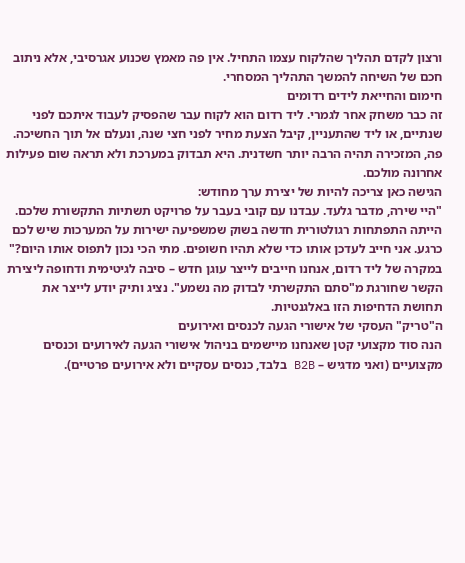ורצון לקדם תהליך שהלקוח עצמו התחיל. אין פה מאמץ שכנוע אגרסיבי, אלא ניתוב חכם של השיחה להמשך התהליך המסחרי.
חימום והחייאת לידים רדומים
זה כבר משחק אחר לגמרי. ליד רדום הוא לקוח עבר שהפסיק לעבוד איתכם לפני שנתיים, או ליד שהתעניין, קיבל הצעת מחיר לפני חצי שנה, ונעלם אל תוך החשיכה.
פה, המזכירה תהיה הרבה יותר חשדנית. היא תבדוק במערכת ולא תראה שום פעילות אחרונה מולכם.
הגישה כאן צריכה להיות של יצירת ערך מחודש:
"היי שירה, מדבר גלעד. עבדנו עם קובי בעבר על פרויקט תשתיות התקשורת שלכם. הייתה התפתחות רגולטורית חדשה בשוק שמשפיעה ישירות על המערכות שיש לכם כרגע. אני חייב לעדכן אותו כדי שלא תהיו חשופים. מתי הכי נכון לתפוס אותו היום?"
במקרה של ליד רדום, אנחנו חייבים לייצר עוגן חדש – סיבה לגיטימית ודחופה ליצירת הקשר שחורגת מ"סתם התקשרתי לבדוק מה נשמע". נציג ותיק יודע לייצר את תחושת הדחיפות הזו באלגנטיות.
ה"טריק" העסקי של אישורי הגעה לכנסים ואירועים
הנה סוד מקצועי קטן שאנחנו מיישמים בניהול אישורי הגעה לאירועים וכנסים מקצועיים (ואני מדגיש – B2B בלבד, כנסים עסקיים ולא אירועים פרטיים).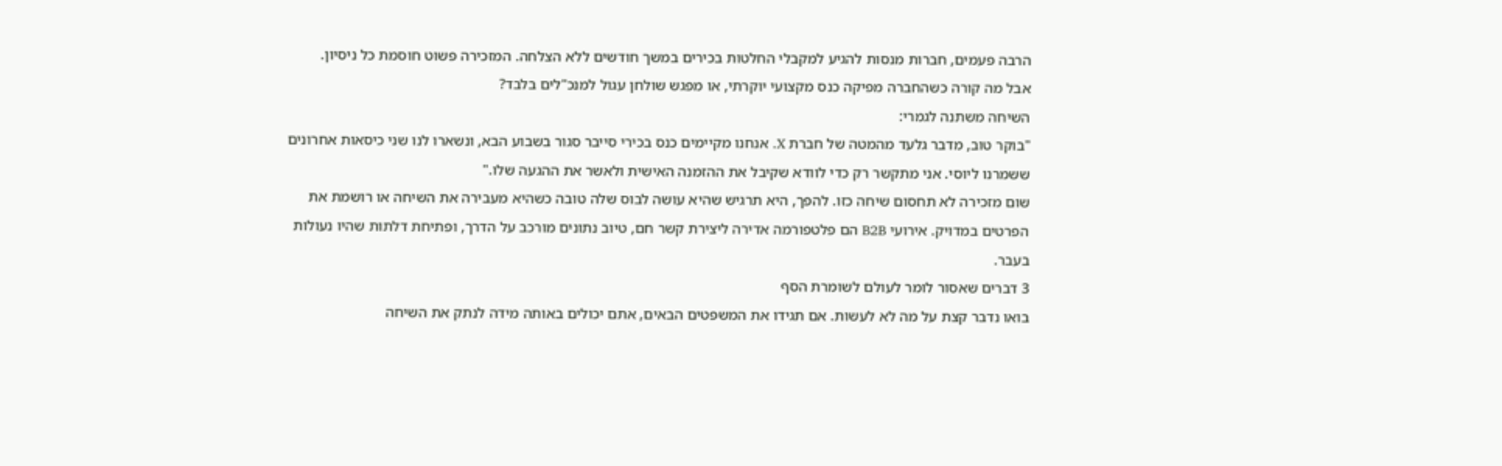הרבה פעמים, חברות מנסות להגיע למקבלי החלטות בכירים במשך חודשים ללא הצלחה. המזכירה פשוט חוסמת כל ניסיון.
אבל מה קורה כשהחברה מפיקה כנס מקצועי יוקרתי, או מפגש שולחן עגול למנכ"לים בלבד?
השיחה משתנה לגמרי:
"בוקר טוב, מדבר גלעד מהמטה של חברת X. אנחנו מקיימים כנס בכירי סייבר סגור בשבוע הבא, ונשארו לנו שני כיסאות אחרונים ששמרנו ליוסי. אני מתקשר רק כדי לוודא שקיבל את ההזמנה האישית ולאשר את ההגעה שלו."
שום מזכירה לא תחסום שיחה כזו. להפך, היא תרגיש שהיא עושה לבוס שלה טובה כשהיא מעבירה את השיחה או רושמת את הפרטים במדויק. אירועי B2B הם פלטפורמה אדירה ליצירת קשר חם, טיוב נתונים מורכב על הדרך, ופתיחת דלתות שהיו נעולות בעבר.
3 דברים שאסור לומר לעולם לשומרת הסף
בואו נדבר קצת על מה לא לעשות. אם תגידו את המשפטים הבאים, אתם יכולים באותה מידה לנתק את השיחה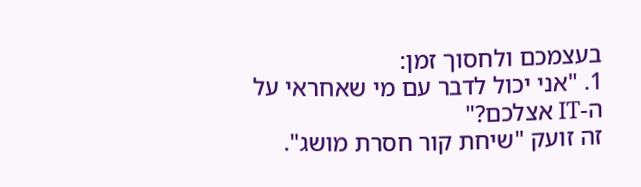בעצמכם ולחסוך זמן:
1. "אני יכול לדבר עם מי שאחראי על ה-IT אצלכם?"
זה זועק "שיחת קור חסרת מושג".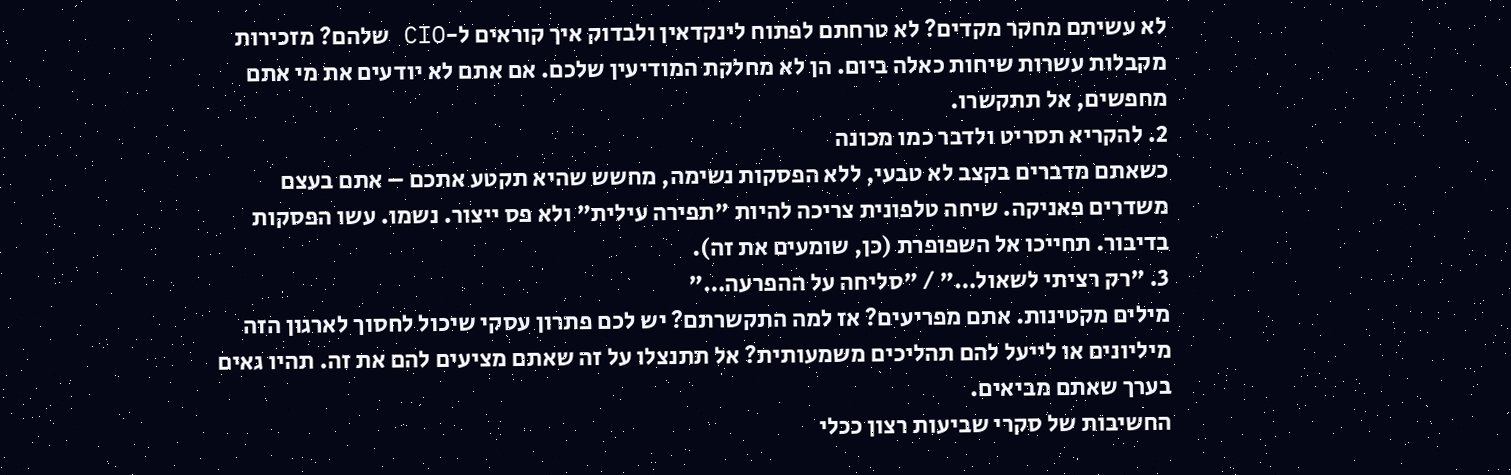לא עשיתם מחקר מקדים? לא טרחתם לפתוח לינקדאין ולבדוק איך קוראים ל-CIO שלהם? מזכירות מקבלות עשרות שיחות כאלה ביום. הן לא מחלקת המודיעין שלכם. אם אתם לא יודעים את מי אתם מחפשים, אל תתקשרו.
2. להקריא תסריט ולדבר כמו מכונה
כשאתם מדברים בקצב לא טבעי, ללא הפסקות נשימה, מחשש שהיא תקטע אתכם – אתם בעצם משדרים פאניקה. שיחה טלפונית צריכה להיות "תפירה עילית" ולא פס ייצור. נשמו. עשו הפסקות בדיבור. תחייכו אל השפופרת (כן, שומעים את זה).
3. "רק רציתי לשאול…" / "סליחה על ההפרעה…"
מילים מקטינות. אתם מפריעים? אז למה התקשרתם? יש לכם פתרון עסקי שיכול לחסוך לארגון הזה מיליונים או לייעל להם תהליכים משמעותית? אל תתנצלו על זה שאתם מציעים להם את זה. תהיו גאים בערך שאתם מביאים.
החשיבות של סקרי שביעות רצון ככלי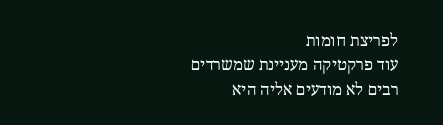לפריצת חומות
עוד פרקטיקה מעניינת שמשרדים רבים לא מודעים אליה היא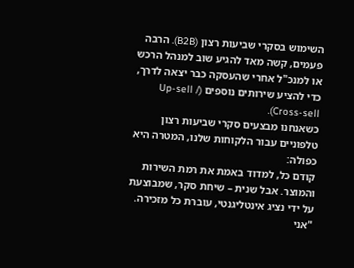השימוש בסקרי שביעות רצון (B2B). הרבה פעמים, קשה מאד להגיע שוב למנהל הרכש או למנכ"ל אחרי שהעסקה כבר יצאה לדרך, כדי להציע שירותים נוספים (Up-sell / Cross-sell).
כשאנחנו מבצעים סקרי שביעות רצון טלפוניים עבור הלקוחות שלנו, המטרה היא כפולה:
קודם כל, למדוד באמת את רמת השירות והמוצר. אבל שנית – שיחת סקר, שמבוצעת על ידי נציג אינטליגנטי, עוברת כל מזכירה. "אני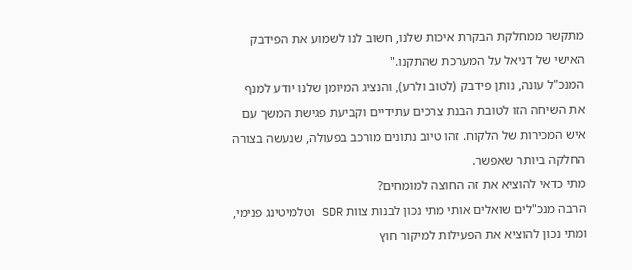מתקשר ממחלקת הבקרת איכות שלנו, חשוב לנו לשמוע את הפידבק האישי של דניאל על המערכת שהתקנו."
המנכ"ל עונה, נותן פידבק (לטוב ולרע), והנציג המיומן שלנו יודע למנף את השיחה הזו לטובת הבנת צרכים עתידיים וקביעת פגישת המשך עם איש המכירות של הלקוח. זהו טיוב נתונים מורכב בפעולה, שנעשה בצורה החלקה ביותר שאפשר.
מתי כדאי להוציא את זה החוצה למומחים?
הרבה מנכ"לים שואלים אותי מתי נכון לבנות צוות SDR וטלמיטינג פנימי, ומתי נכון להוציא את הפעילות למיקור חוץ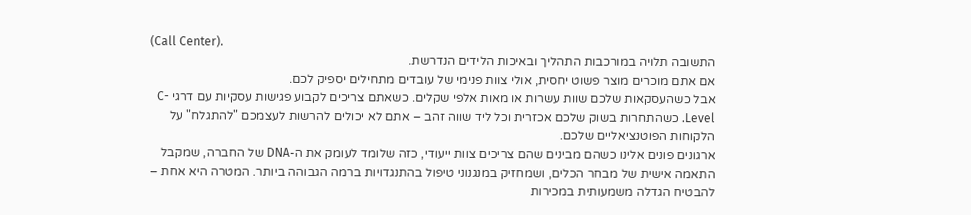(Call Center).
התשובה תלויה במורכבות התהליך ובאיכות הלידים הנדרשת.
אם אתם מוכרים מוצר פשוט יחסית, אולי צוות פנימי של עובדים מתחילים יספיק לכם.
אבל כשהעסקאות שלכם שוות עשרות או מאות אלפי שקלים. כשאתם צריכים לקבוע פגישות עסקיות עם דרגי C-Level. כשהתחרות בשוק שלכם אכזרית וכל ליד שווה זהב – אתם לא יכולים להרשות לעצמכם "להתגלח" על הלקוחות הפוטנציאליים שלכם.
ארגונים פונים אלינו כשהם מבינים שהם צריכים צוות ייעודי, כזה שלומד לעומק את ה-DNA של החברה, שמקבל התאמה אישית של מבחר הכלים, ושמחזיק במנגנוני טיפול בהתנגדויות ברמה הגבוהה ביותר. המטרה היא אחת – להבטיח הגדלה משמעותית במכירות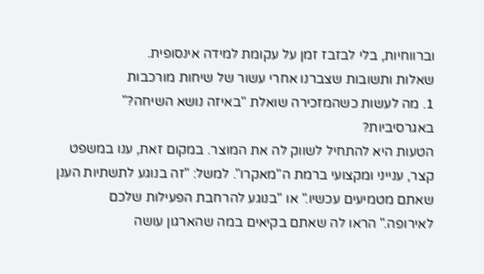וברווחיות, בלי לבזבז זמן על עקומת למידה אינסופית.
שאלות ותשובות שצברנו אחרי עשור של שיחות מורכבות
1. מה לעשות כשהמזכירה שואלת "באיזה נושא השיחה?" באגרסיביות?
הטעות היא להתחיל לשווק לה את המוצר. במקום זאת, ענו במשפט קצר, ענייני ומקצועי ברמת ה"מאקרו". למשל: "זה בנוגע לתשתיות הענן שאתם מטמיעים עכשיו." או "בנוגע להרחבת הפעילות שלכם לאירופה." הראו לה שאתם בקיאים במה שהארגון עושה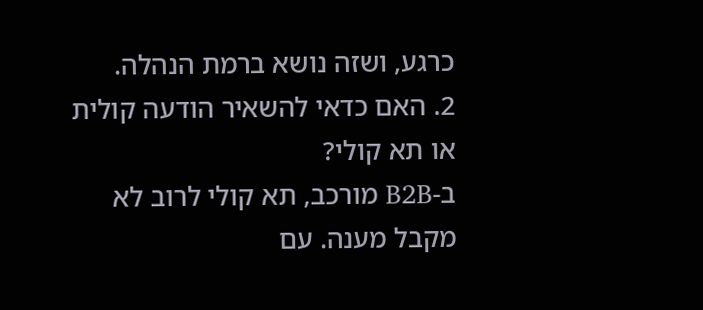כרגע, ושזה נושא ברמת הנהלה.
2. האם כדאי להשאיר הודעה קולית או תא קולי?
ב-B2B מורכב, תא קולי לרוב לא מקבל מענה. עם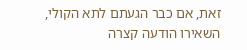זאת, אם כבר הגעתם לתא הקולי, השאירו הודעה קצרה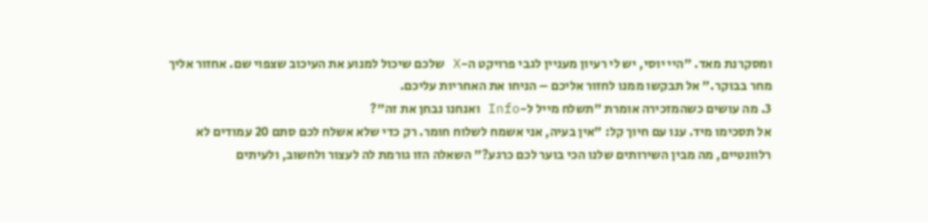ומסקרנת מאד. "היי יוסי, יש לי רעיון מעניין לגבי פרויקט ה-X שלכם שיכול למנוע את העיכוב שצפוי שם. אחזור אליך מחר בבוקר." אל תבקשו ממנו לחזור אליכם – הניחו את האחריות עליכם.
3. מה עושים כשהמזכירה אומרת "תשלח מייל ל-Info ואנחנו נבחן את זה"?
אל תסכימו מיד. ענו עם חיוך קל: "אין בעיה, אני אשמח לשלוח חומר. רק כדי שלא אשלח לכם סתם 20 עמודים לא רלוונטיים, מה מבין השירותים שלנו הכי בוער לכם כרגע?" השאלה הזו גורמת לה לעצור ולחשוב, ולעיתים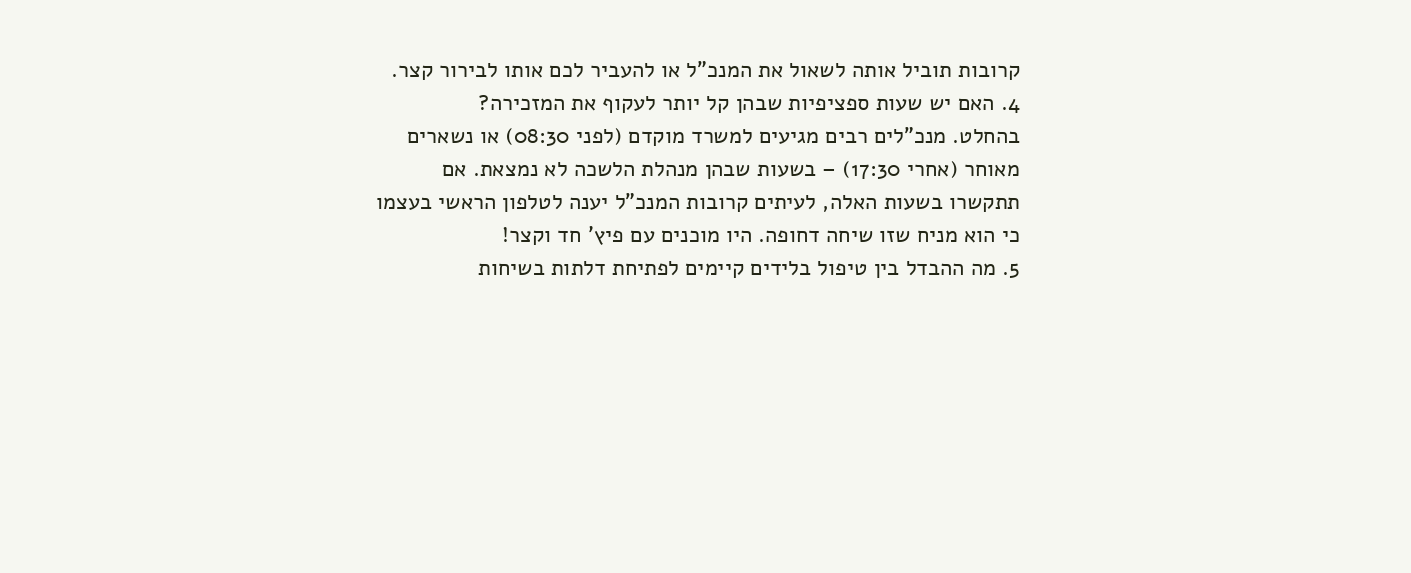קרובות תוביל אותה לשאול את המנכ"ל או להעביר לכם אותו לבירור קצר.
4. האם יש שעות ספציפיות שבהן קל יותר לעקוף את המזכירה?
בהחלט. מנכ"לים רבים מגיעים למשרד מוקדם (לפני 08:30) או נשארים מאוחר (אחרי 17:30) – בשעות שבהן מנהלת הלשכה לא נמצאת. אם תתקשרו בשעות האלה, לעיתים קרובות המנכ"ל יענה לטלפון הראשי בעצמו כי הוא מניח שזו שיחה דחופה. היו מוכנים עם פיץ' חד וקצר!
5. מה ההבדל בין טיפול בלידים קיימים לפתיחת דלתות בשיחות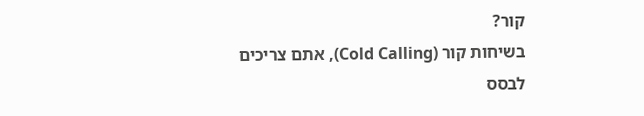קור?
בשיחות קור (Cold Calling), אתם צריכים לבסס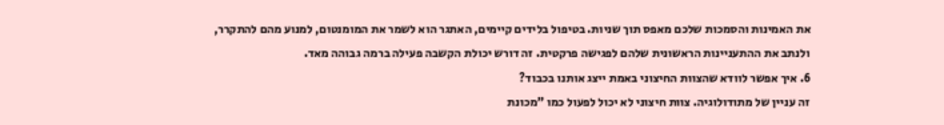את האמינות והסמכות שלכם מאפס תוך שניות. בטיפול בלידים קיימים, האתגר הוא לשמר את המומנטום, למנוע מהם להתקרר, ולנתב את ההתעניינות הראשונית שלהם לפגישה פרקטית. זה דורש יכולת הקשבה פעילה ברמה גבוהה מאד.
6. איך אפשר לוודא שהצוות החיצוני באמת ייצג אותנו בכבוד?
זה עניין של מתודולוגיה. צוות חיצוני לא יכול לפעול כמו "מכונת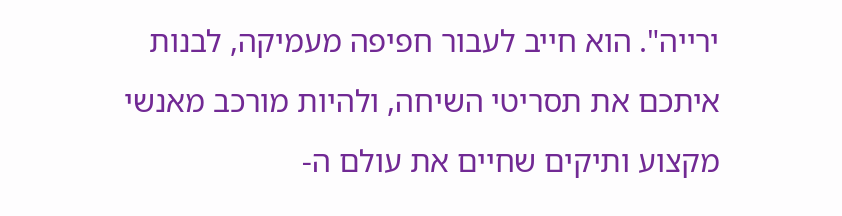ירייה". הוא חייב לעבור חפיפה מעמיקה, לבנות איתכם את תסריטי השיחה, ולהיות מורכב מאנשי מקצוע ותיקים שחיים את עולם ה-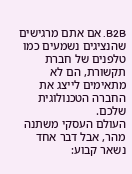B2B. אם אתם מרגישים שהנציגים נשמעים כמו טלפנים של חברת תקשורת, הם לא מתאימים לייצג את החברה הטכנולוגית שלכם.
העולם העסקי משתנה מהר, אבל דבר אחד נשאר קבוע: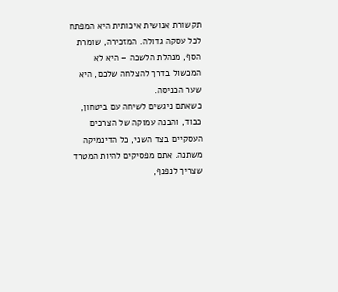תקשורת אנושית איכותית היא המפתח לכל עסקה גדולה. המזכירה, שומרת הסף, מנהלת הלשכה – היא לא המכשול בדרך להצלחה שלכם, היא שער הכניסה.
כשאתם ניגשים לשיחה עם ביטחון, כבוד, והבנה עמוקה של הצרכים העסקיים בצד השני, כל הדינמיקה משתנה. אתם מפסיקים להיות המטרד שצריך לנפנף,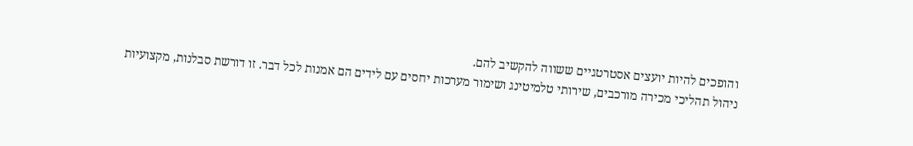והופכים להיות יועצים אסטרטגיים ששווה להקשיב להם.
ניהול תהליכי מכירה מורכבים, שירותי טלמיטינג ושימור מערכות יחסים עם לידים הם אמנות לכל דבר. זו דורשת סבלנות, מקצועיות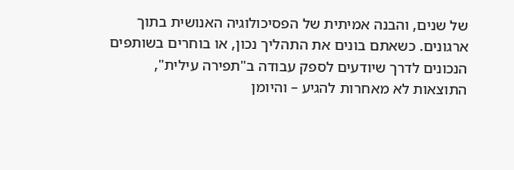של שנים, והבנה אמיתית של הפסיכולוגיה האנושית בתוך ארגונים. כשאתם בונים את התהליך נכון, או בוחרים בשותפים הנכונים לדרך שיודעים לספק עבודה ב"תפירה עילית", התוצאות לא מאחרות להגיע – והיומן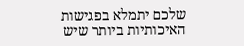שלכם יתמלא בפגישות האיכותיות ביותר שיש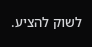לשוק להציע.